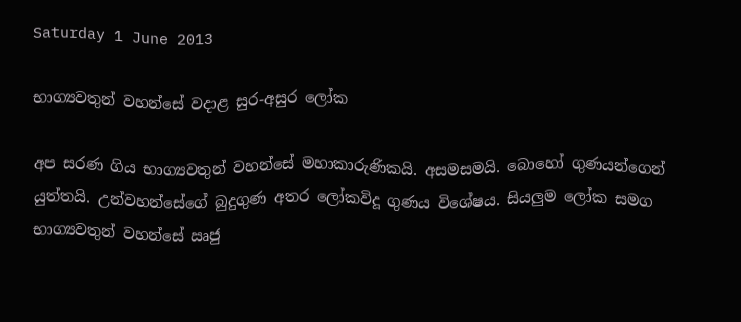Saturday 1 June 2013

භාග්‍යවතුන් වහන්සේ වදාළ සුර-අසුර ලෝක

අප සරණ ගිය භාග්‍යවතුන් වහන්සේ මහාකාරුණිකයි. අසමසමයි. බොහෝ ගුණයන්ගෙන් යුත්තයි. උන්වහන්සේගේ බුදුගුණ අතර ලෝකවිදූ ගුණය විශේෂය. සියලුම ලෝක සමග භාග්‍යවතුන් වහන්සේ ඍජු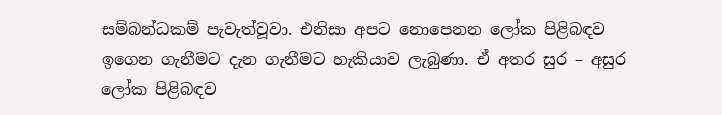සම්බන්ධකම් පැවැත්වූවා. එනිසා අපට නොපෙනන ලෝක පිළිබඳව ඉගෙන ගැනීමට දැන ගැනීමට හැකියාව ලැබුණා. ඒ අතර සුර – අසුර ලෝක පිළිබඳව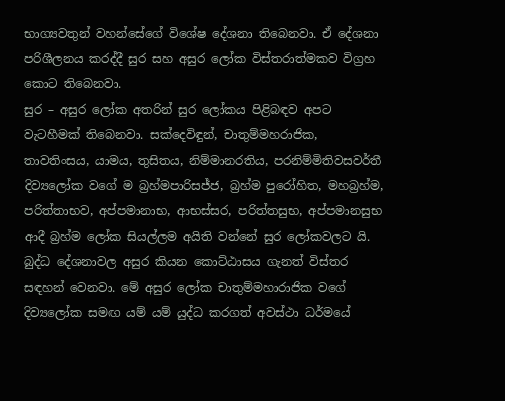භාග්‍යවතුන් වහන්සේගේ විශේෂ දේශනා තිබෙනවා. ඒ දේශනා පරිශීලනය කරද්දී සුර සහ අසුර ලෝක විස්තරාත්මකව විග්‍රහ කොට තිබෙනවා.
සුර – අසුර ලෝක අතරින් සුර ලෝකය පිළිබඳව අපට වැටහීමක් තිබෙනවා. සක්දෙවිඳුන්, චාතුම්මහරාජික, තාවතිංසය, යාමය, තුසිතය, නිම්මානරතිය, පරනිම්මිතිවසවර්තී දිව්‍යලෝක වගේ ම බ්‍රහ්මපාරිසජ්ජ, බ්‍රහ්ම පුරෝහිත, මහබ්‍රහ්ම, පරිත්තාභව, අප්පමානාභ, ආභස්සර, පරිත්තසුභ, අප්පමානසුභ ආදී බ්‍රහ්ම ලෝක සියල්ලම අයිති වන්නේ සුර ලෝකවලට යි.
බුද්ධ දේශනාවල අසුර කියන කොට්ඨාසය ගැනත් විස්තර සඳහන් වෙනවා. මේ අසුර ලෝක චාතුම්මහාරාජික වගේ දිව්‍යලෝක සමඟ යම් යම් යුද්ධ කරගත් අවස්ථා ධර්මයේ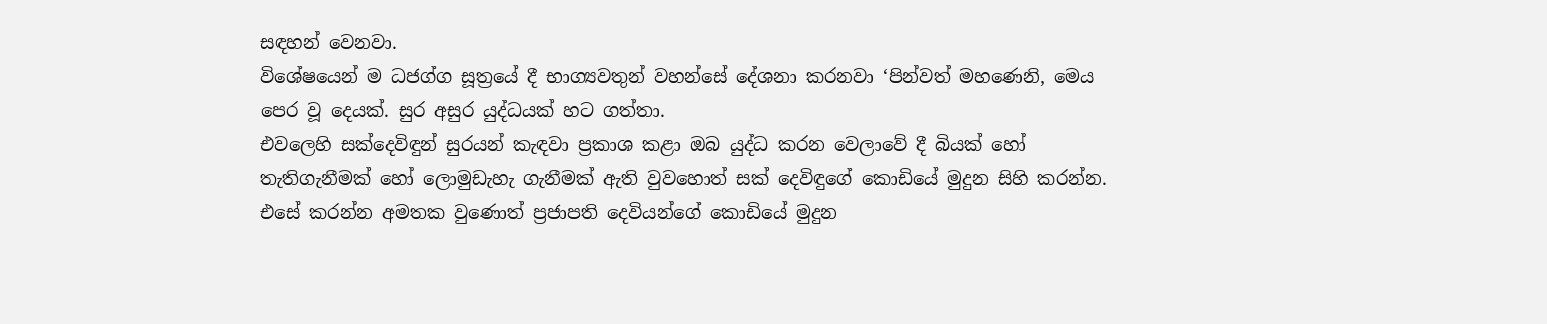සඳහන් වෙනවා.
විශේෂයෙන් ම ධජග්ග සූත්‍රයේ දී භාග්‍යවතුන් වහන්සේ දේශනා කරනවා ‘පින්වත් මහණෙනි, මෙය පෙර වූ දෙයක්. සුර අසුර යුද්ධයක් හට ගත්තා.
එවලෙහි සක්දෙවිඳුන් සුරයන් කැඳවා ප්‍රකාශ කළා ඔබ යුද්ධ කරන වෙලාවේ දී බියක් හෝ තැතිගැනීමක් හෝ ලොමුඩැහැ ගැනීමක් ඇති වුවහොත් සක් දෙවිඳුගේ කොඩියේ මුදුන සිහි කරන්න. එසේ කරන්න අමතක වුණොත් ප්‍රජාපති දෙවියන්ගේ කොඩියේ මුදුන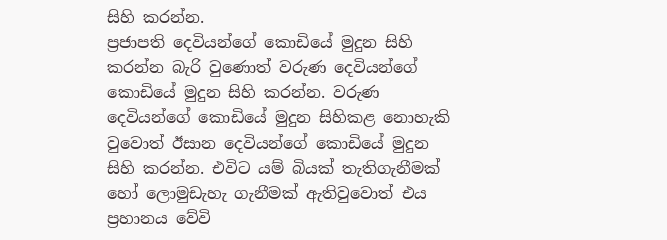සිහි කරන්න.
ප්‍රජාපති දෙවියන්ගේ කොඩියේ මුදුන සිහි කරන්න බැරි වුණොත් වරුණ දෙවියන්ගේ කොඩියේ මුදුන සිහි කරන්න. වරුණ දෙවියන්ගේ කොඩියේ මුදුන සිහිකළ නොහැකි වුවොත් ඊසාන දෙවියන්ගේ කොඩියේ මුදුන සිහි කරන්න. එවිට යම් බියක් තැතිගැනීමක් හෝ ලොමුඩැහැ ගැනීමක් ඇතිවුවොත් එය ප්‍රහානය වේවි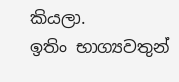කියලා.
ඉතිං භාග්‍යවතුන්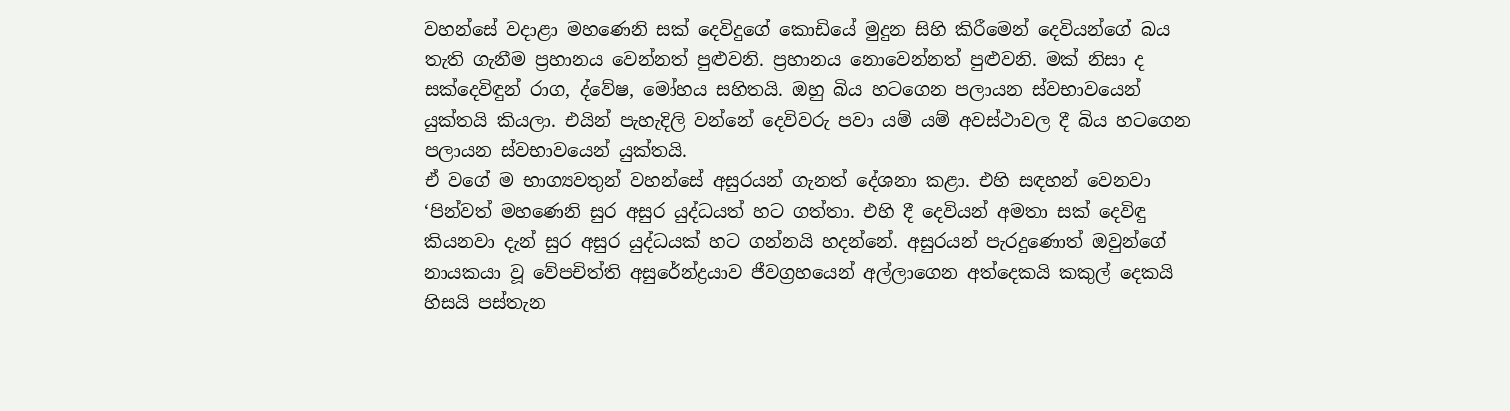වහන්සේ වදාළා මහණෙනි සක් දෙවිදුගේ කොඩියේ මුදුන සිහි කිරීමෙන් දෙවියන්ගේ බය තැති ගැනීම ප්‍රහානය වෙන්නත් පුළුවනි. ප්‍රහානය නොවෙන්නත් පුළුවනි. මක් නිසා ද සක්දෙවිඳුන් රාග, ද්වේෂ, මෝහය සහිතයි. ඔහු බිය හටගෙන පලායන ස්වභාවයෙන් යුක්තයි කියලා. එයින් පැහැදිලි වන්නේ දෙවිවරු පවා යම් යම් අවස්ථාවල දී බිය හටගෙන පලායන ස්වභාවයෙන් යුක්තයි.
ඒ වගේ ම භාග්‍යවතුන් වහන්සේ අසුරයන් ගැනත් දේශනා කළා. එහි සඳහන් වෙනවා ‘පින්වත් මහණෙනි සුර අසුර යුද්ධයත් හට ගත්තා. එහි දී දෙවියන් අමතා සක් දෙවිඳු කියනවා දැන් සුර අසුර යුද්ධයක් හට ගන්නයි හදන්නේ. අසුරයන් පැරදුණොත් ඔවුන්ගේ නායකයා වූ වේපචිත්ති අසුරේන්ද්‍රයාව ජීවග්‍රහයෙන් අල්ලාගෙන අත්දෙකයි කකුල් දෙකයි හිසයි පස්තැන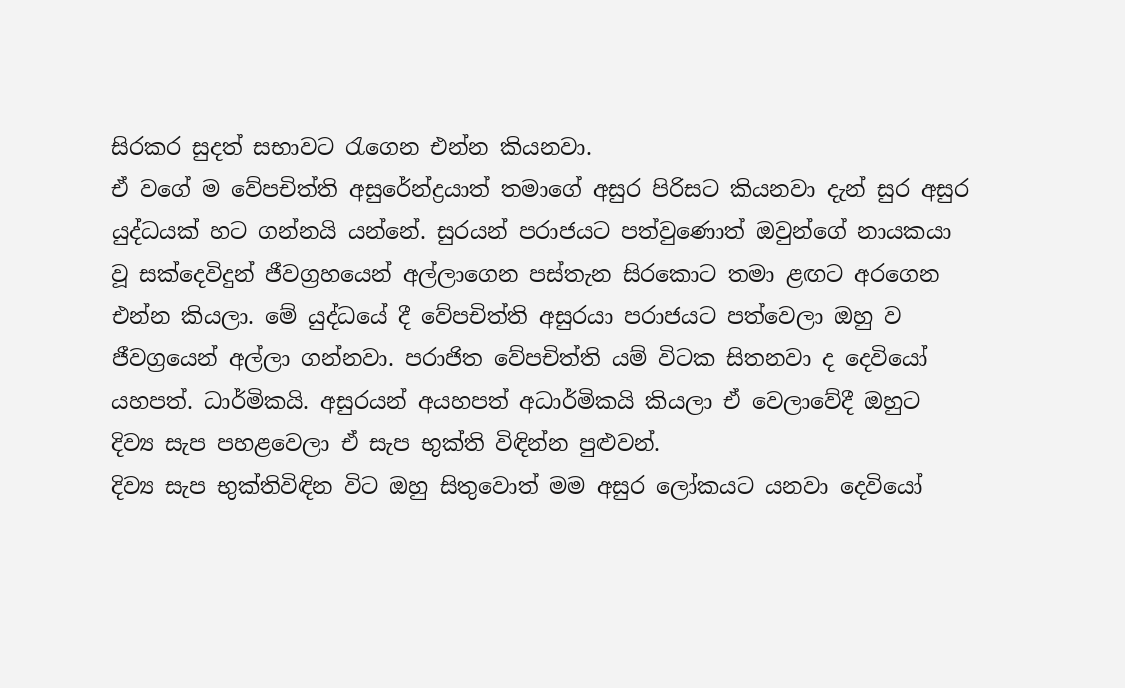සිරකර සුදත් සභාවට රැගෙන එන්න කියනවා.
ඒ වගේ ම වේපචිත්ති අසුරේන්ද්‍රයාත් තමාගේ අසුර පිරිසට කියනවා දැන් සුර අසුර යුද්ධයක් හට ගන්නයි යන්නේ. සුරයන් පරාජයට පත්වුණොත් ඔවුන්ගේ නායකයා වූ සක්දෙවිදුන් ජීවග්‍රහයෙන් අල්ලාගෙන පස්තැන සිරකොට තමා ළඟට අරගෙන එන්න කියලා. මේ යුද්ධයේ දී වේපචිත්ති අසුරයා පරාජයට පත්වෙලා ඔහු ව ජීවග්‍රයෙන් අල්ලා ගන්නවා. පරාජිත වේපචිත්ති යම් විටක සිතනවා ද දෙවියෝ යහපත්. ධාර්මිකයි. අසුරයන් අයහපත් අධාර්මිකයි කියලා ඒ වෙලාවේදී ඔහුට දිව්‍ය සැප පහළවෙලා ඒ සැප භුක්ති විඳින්න පුළුවන්.
දිව්‍ය සැප භුක්තිවිඳින විට ඔහු සිතුවොත් මම අසුර ලෝකයට යනවා දෙවියෝ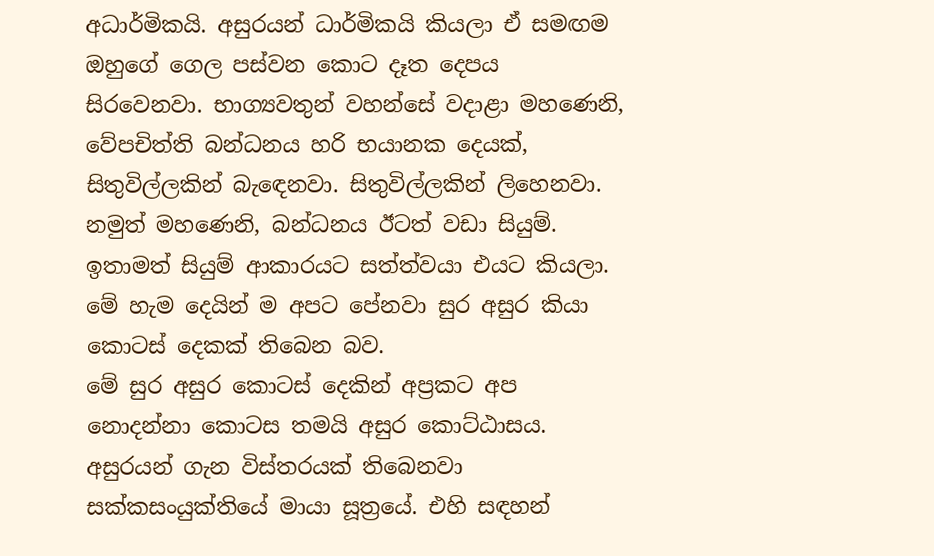අධාර්මිකයි. අසුරයන් ධාර්මිකයි කියලා ඒ සමඟම ඔහුගේ ගෙල පස්වන කොට දෑත දෙපය සිරවෙනවා. භාග්‍යවතුන් වහන්සේ වදාළා මහණෙනි, වේපචිත්ති බන්ධනය හරි භයානක දෙයක්, සිතුවිල්ලකින් බැඳෙනවා. සිතුවිල්ලකින් ලිහෙනවා. නමුත් මහණෙනි, බන්ධනය ඊටත් වඩා සියුම්. ඉතාමත් සියුම් ආකාරයට සත්ත්වයා එයට කියලා. මේ හැම දෙයින් ම අපට පේනවා සුර අසුර කියා කොටස් දෙකක් තිබෙන බව.
මේ සුර අසුර කොටස් දෙකින් අප්‍රකට අප නොදන්නා කොටස තමයි අසුර කොට්ඨාසය. අසුරයන් ගැන විස්තරයක් තිබෙනවා සක්කසංයුක්තියේ මායා සූත්‍රයේ. එහි සඳහන්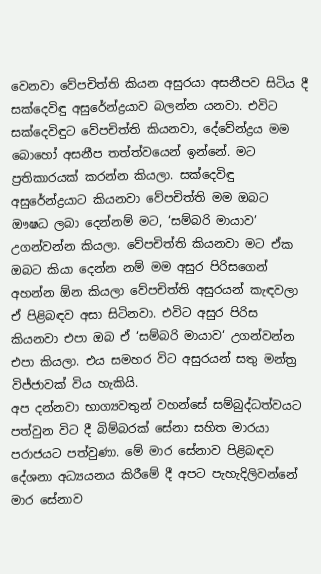වෙනවා වේපචිත්ති කියන අසුරයා අසනීපව සිටිය දී සක්දෙවිඳු අසුරේන්ද්‍රයාව බලන්න යනවා. එවිට සක්දෙවිඳුට වේපචිත්ති කියනවා, දේවේන්ද්‍රය මම බොහෝ අසනීප තත්ත්වයෙන් ඉන්නේ. මට ප්‍රතිකාරයක් කරන්න කියලා. සක්දෙවිඳු අසුරේන්ද්‍රයාට කියනවා වේපචිත්ති මම ඔබට ඖෂධ ලබා දෙන්නම් මට, ‘සම්බරි මායාව’ උගන්වන්න කියලා. වේපචිත්ති කියනවා මට ඒක ඔබට කියා දෙන්න නම් මම අසුර පිරිසගෙන් අහන්න ඕන කියලා වේපචිත්ති අසුරයන් කැඳවලා ඒ පිළිබඳව අසා සිටිනවා. එවිට අසුර පිරිස කියනවා එපා ඔබ ඒ ‘සම්බරි මායාව‘ උගන්වන්න එපා කියලා. එය සමහර විට අසුරයන් සතු මන්ත්‍ර විජ්ජාවක් විය හැකියි.
අප දන්නවා භාග්‍යවතුන් වහන්සේ සම්බුද්ධත්වයට පත්වුන විට දී බිම්බරක් සේනා සහිත මාරයා පරාජයට පත්වුණා. මේ මාර සේනාව පිළිබඳව දේශනා අධ්‍යයනය කිරීමේ දී අපට පැහැදිලිවන්නේ මාර සේනාව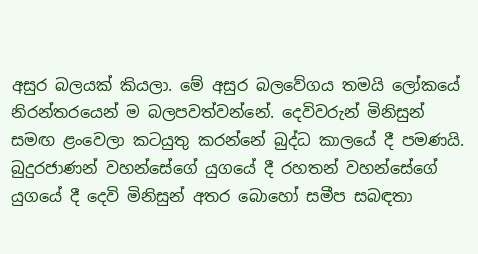අසුර බලයක් කියලා. මේ අසුර බලවේගය තමයි ලෝකයේ නිරන්තරයෙන් ම බලපවත්වන්නේ. දෙවිවරුන් මිනිසුන් සමඟ ළංවෙලා කටයුතු කරන්නේ බුද්ධ කාලයේ දී පමණයි. බුදුරජාණන් වහන්සේගේ යුගයේ දී රහතන් වහන්සේගේ යුගයේ දී දෙවි මිනිසුන් අතර බොහෝ සමීප සබඳතා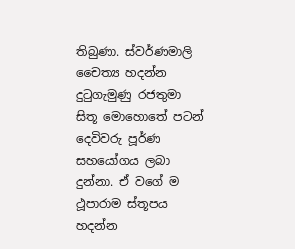තිබුණා. ස්වර්ණමාලි චෛත්‍ය හදන්න දුටුගැමුණු රජතුමා සිතූ මොහොතේ පටන් දෙවිවරු පූර්ණ සහයෝගය ලබා දුන්නා. ඒ වගේ ම ථූපාරාම ස්තූපය හදන්න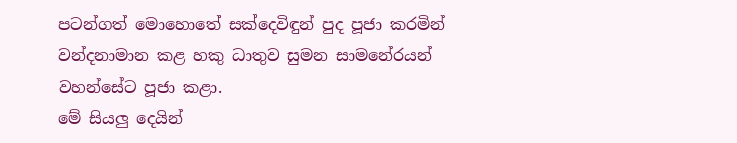පටන්ගත් මොහොතේ සක්දෙවිඳුන් පුද පූජා කරමින් වන්දනාමාන කළ හකු ධාතුව සුමන සාමනේරයන් වහන්සේට පූජා කළා.
මේ සියලු දෙයින්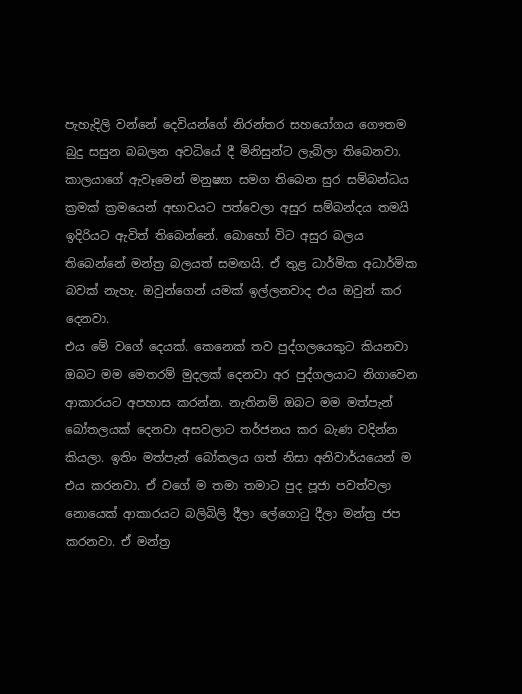පැහැදිලි වන්නේ දෙවියන්ගේ නිරන්තර සහයෝගය ගෞතම බුදු සසුන බබලන අවධියේ දී මිනිසුන්ට ලැබිලා තිබෙනවා. කාලයාගේ ඇවෑමෙන් මනුෂ්‍යා සමග තිබෙන සුර සම්බන්ධය ක්‍රමක් ක්‍රමයෙන් අභාවයට පත්වෙලා අසුර සම්බන්දය තමයි ඉදිරියට ඇවිත් තිබෙන්නේ. බොහෝ විට අසුර බලය තිබෙන්නේ මන්ත්‍ර බලයත් සමඟයි. ඒ තුළ ධාර්මික අධාර්මික බවක් නැහැ. ඔවුන්ගෙන් යමක් ඉල්ලනවාද එය ඔවුන් කර දෙනවා.
එය මේ වගේ දෙයක්. කෙනෙක් තව පුද්ගලයෙකුට කියනවා ඔබට මම මෙතරම් මුදලක් දෙනවා අර පුද්ගලයාට නිගාවෙන ආකාරයට අපහාස කරන්න. නැතිනම් ඔබට මම මත්පැන් බෝතලයක් දෙනවා අසවලාට තර්ජනය කර බැණ වදින්න කියලා. ඉතිං මත්පැන් බෝතලය ගත් නිසා අනිවාර්යයෙන් ම එය කරනවා. ඒ වගේ ම තමා තමාට පුද පූජා පවත්වලා නොයෙක් ආකාරයට බලිබිලි දීලා ලේගොටු දීලා මන්ත්‍ර ජප කරනවා. ඒ මන්ත්‍ර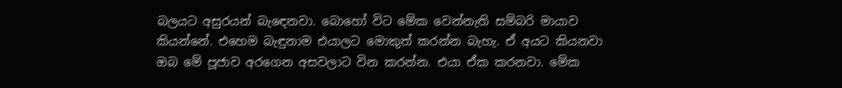බලයට අසුරයන් බැඳෙනවා. බොහෝ විට මේක වෙන්නැති සම්බරි මායාව කියන්නේ. එහෙම බැඳුනාම එයාලට මොකුත් කරන්න බැහැ. ඒ අයට කියනවා ඔබ මේ පූජාව අරගෙන අසවලාට වින කරන්න. එයා ඒක කරනවා. මේක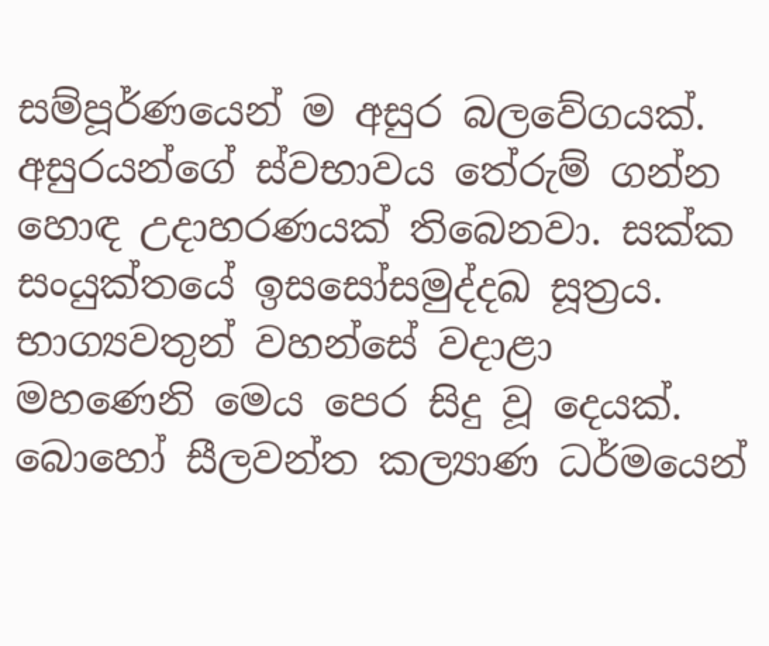සම්පූර්ණයෙන් ම අසුර බලවේගයක්.
අසුරයන්ගේ ස්වභාවය තේරුම් ගන්න හොඳ උදාහරණයක් තිබෙනවා. සක්ක සංයුක්තයේ ඉසසෝසමුද්දඛ සූත්‍රය. භාග්‍යවතුන් වහන්සේ වදාළා මහණෙනි මෙය පෙර සිදු වූ දෙයක්. බොහෝ සීලවන්ත කල්‍යාණ ධර්මයෙන්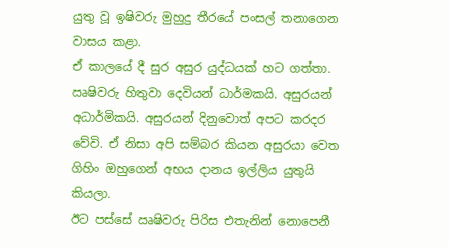යුතු වූ ඉෂිවරු මුහුදු තීරයේ පංසල් තනාගෙන වාසය කළා.
ඒ කාලයේ දී සුර අසුර යුද්ධයක් හට ගත්තා. ඍෂිවරු හිතුවා දෙවියන් ධාර්මකයි. අසුරයන් අධාර්මිකයි. අසුරයන් දිනුවොත් අපට කරදර වේවි. ඒ නිසා අපි සම්බර කියන අසුරයා වෙත ගිහිං ඔහුගෙන් අභය දානය ඉල්ලිය යුතුයි කියලා.
ඊට පස්සේ ඍෂිවරු පිරිස එතැනින් නොපෙනී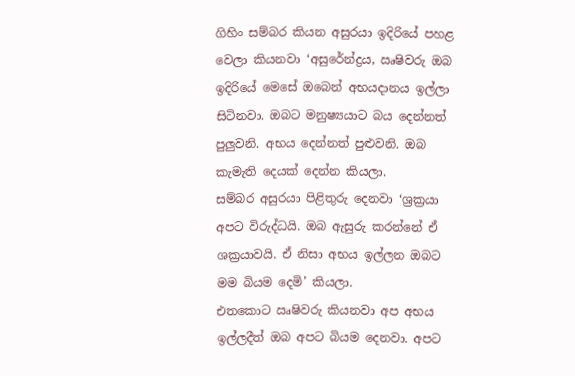ගිහිං සම්බර කියන අසුරයා ඉදිරියේ පහළ වෙලා කියනවා ‘අසුරේන්ද්‍රය, ඍෂිවරු ඔබ ඉදිරියේ මෙසේ ඔබෙන් අභයදානය ඉල්ලා සිටිනවා. ඔබට මනුෂ්‍යයාට බය දෙන්නත් පුලුවනි. අභය දෙන්නත් පුළුවනි. ඔබ කැමැති දෙයක් දෙන්න කියලා.
සම්බර අසුරයා පිළිතුරු දෙනවා ‘ශ්‍රක්‍රයා අපට විරුද්ධයි. ඔබ ඇසුරු කරන්නේ ඒ ශක්‍රයාවයි. ඒ නිසා අභය ඉල්ලන ඔබට මම බියම දෙමි’ කියලා.
එතකොට ඍෂිවරු කියනවා අප අභය ඉල්ලදීත් ඔබ අපට බියම දෙනවා. අපට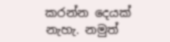කරන්න දෙයක් නැහැ. නමුත්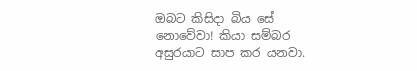ඔබට කිසිදා බිය සේ නොවේවා! කියා සම්බර අසුරයාට සාප කර යනවා.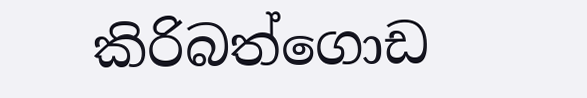කිරිබත්ගොඩ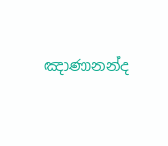ඤාණානන්ද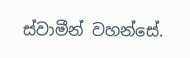ස්වාමීන් වහන්සේ.